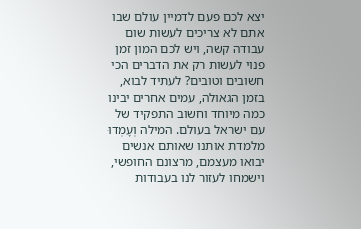יצא לכם פעם לדמיין עולם שבו אתם לא צריכים לעשות שום עבודה קשה, ויש לכם המון זמן פנוי לעשות רק את הדברים הכי חשובים וטובים? לעתיד לבוא, בזמן הגאולה, עמים אחרים יבינו כמה מיוחד וחשוב התפקיד של עם ישראל בעולם. המילה וְעָמְדוּ מלמדת אותנו שאותם אנשים יבואו מעצמם, מרצונם החופשי, וישמחו לעזור לנו בעבודות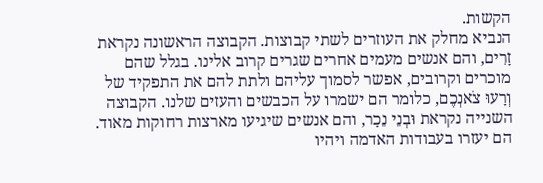הקשות.
הנביא מחלק את העוזרים לשתי קבוצות. הקבוצה הראשונה נקראת זָרִים, והם אנשים מעמים אחרים שגרים קרוב אלינו. בגלל שהם מוכרים וקרובים, אפשר לסמוך עליהם ולתת להם את התפקיד של וְרָעוּ צֹאנְכֶם, כלומר הם ישמרו על הכבשים והעזים שלנו. הקבוצה השנייה נקראת וּבְנֵי נֵכָר, והם אנשים שיגיעו מארצות רחוקות מאוד. הם יעזרו בעבודות האדמה ויהיו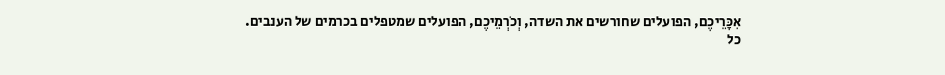אִכָּרֵיכֶם, הפועלים שחורשים את השדה, וְכֹרְמֵיכֶם, הפועלים שמטפלים בכרמים של הענבים.
כל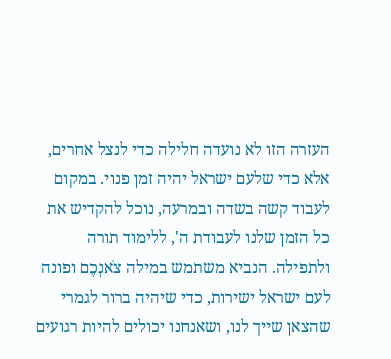העזרה הזו לא נועדה חלילה כדי לנצל אחרים, אלא כדי שלעם ישראל יהיה זמן פנוי. במקום לעבוד קשה בשדה ובמרעה, נוכל להקדיש את כל הזמן שלנו לעבודת ה', ללימוד תורה ולתפילה. הנביא משתמש במילה צֹאנְכֶם ופונה לעם ישראל ישירות, כדי שיהיה ברור לגמרי שהצאן שייך לנו, ושאנחנו יכולים להיות רגועים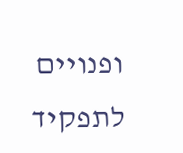ופנויים לתפקיד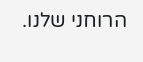הרוחני שלנו.